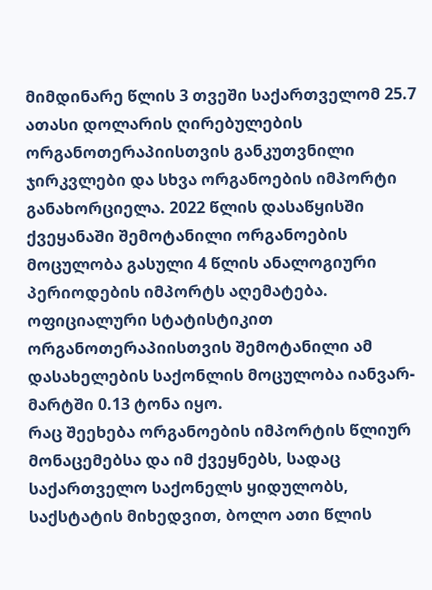მიმდინარე წლის 3 თვეში საქართველომ 25.7 ათასი დოლარის ღირებულების ორგანოთერაპიისთვის განკუთვნილი ჯირკვლები და სხვა ორგანოების იმპორტი განახორციელა. 2022 წლის დასაწყისში ქვეყანაში შემოტანილი ორგანოების მოცულობა გასული 4 წლის ანალოგიური პერიოდების იმპორტს აღემატება.
ოფიციალური სტატისტიკით ორგანოთერაპიისთვის შემოტანილი ამ დასახელების საქონლის მოცულობა იანვარ-მარტში 0.13 ტონა იყო.
რაც შეეხება ორგანოების იმპორტის წლიურ მონაცემებსა და იმ ქვეყნებს, სადაც საქართველო საქონელს ყიდულობს, საქსტატის მიხედვით, ბოლო ათი წლის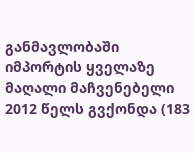განმავლობაში იმპორტის ყველაზე მაღალი მაჩვენებელი 2012 წელს გვქონდა (183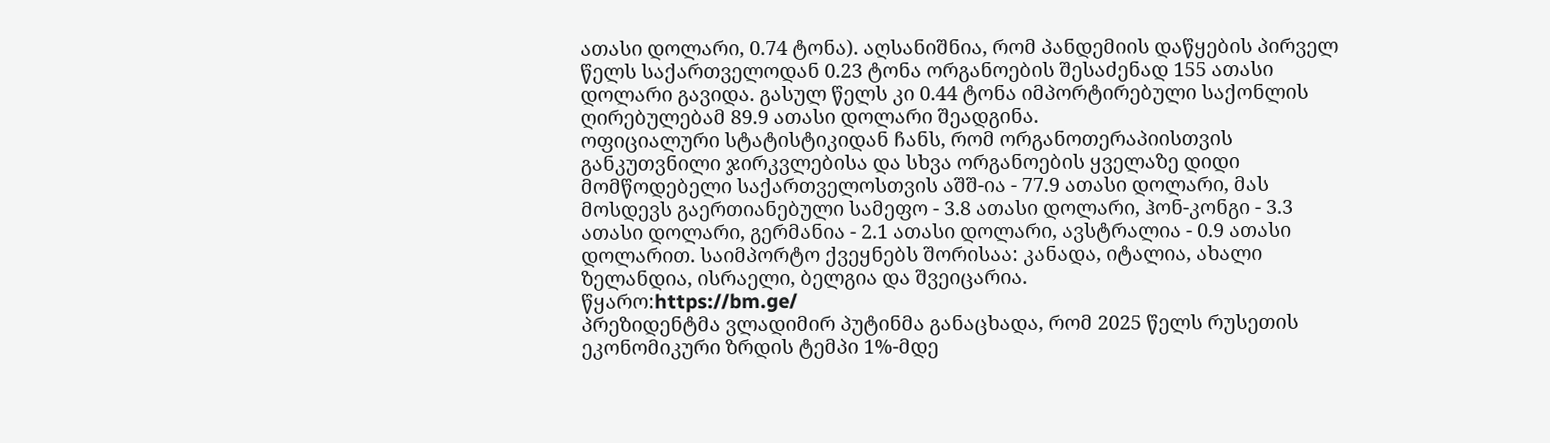ათასი დოლარი, 0.74 ტონა). აღსანიშნია, რომ პანდემიის დაწყების პირველ წელს საქართველოდან 0.23 ტონა ორგანოების შესაძენად 155 ათასი დოლარი გავიდა. გასულ წელს კი 0.44 ტონა იმპორტირებული საქონლის ღირებულებამ 89.9 ათასი დოლარი შეადგინა.
ოფიციალური სტატისტიკიდან ჩანს, რომ ორგანოთერაპიისთვის განკუთვნილი ჯირკვლებისა და სხვა ორგანოების ყველაზე დიდი მომწოდებელი საქართველოსთვის აშშ-ია - 77.9 ათასი დოლარი, მას მოსდევს გაერთიანებული სამეფო - 3.8 ათასი დოლარი, ჰონ-კონგი - 3.3 ათასი დოლარი, გერმანია - 2.1 ათასი დოლარი, ავსტრალია - 0.9 ათასი დოლარით. საიმპორტო ქვეყნებს შორისაა: კანადა, იტალია, ახალი ზელანდია, ისრაელი, ბელგია და შვეიცარია.
წყარო:https://bm.ge/
პრეზიდენტმა ვლადიმირ პუტინმა განაცხადა, რომ 2025 წელს რუსეთის ეკონომიკური ზრდის ტემპი 1%-მდე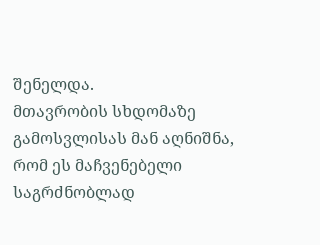შენელდა.
მთავრობის სხდომაზე გამოსვლისას მან აღნიშნა, რომ ეს მაჩვენებელი საგრძნობლად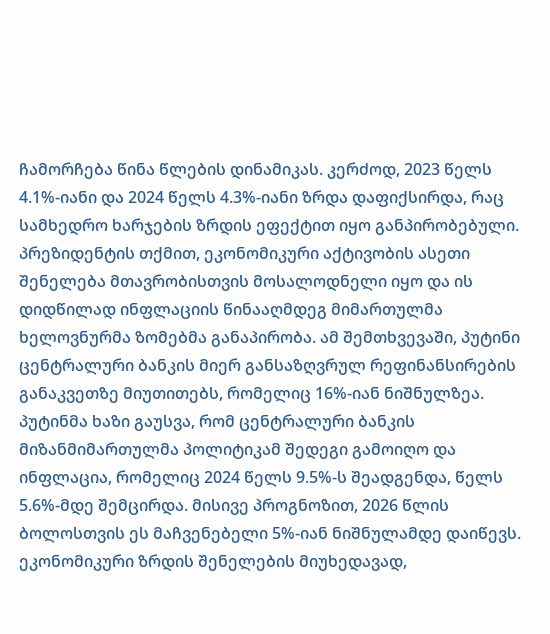ჩამორჩება წინა წლების დინამიკას. კერძოდ, 2023 წელს 4.1%-იანი და 2024 წელს 4.3%-იანი ზრდა დაფიქსირდა, რაც სამხედრო ხარჯების ზრდის ეფექტით იყო განპირობებული.
პრეზიდენტის თქმით, ეკონომიკური აქტივობის ასეთი შენელება მთავრობისთვის მოსალოდნელი იყო და ის დიდწილად ინფლაციის წინააღმდეგ მიმართულმა ხელოვნურმა ზომებმა განაპირობა. ამ შემთხვევაში, პუტინი ცენტრალური ბანკის მიერ განსაზღვრულ რეფინანსირების განაკვეთზე მიუთითებს, რომელიც 16%-იან ნიშნულზეა.
პუტინმა ხაზი გაუსვა, რომ ცენტრალური ბანკის მიზანმიმართულმა პოლიტიკამ შედეგი გამოიღო და ინფლაცია, რომელიც 2024 წელს 9.5%-ს შეადგენდა, წელს 5.6%-მდე შემცირდა. მისივე პროგნოზით, 2026 წლის ბოლოსთვის ეს მაჩვენებელი 5%-იან ნიშნულამდე დაიწევს.
ეკონომიკური ზრდის შენელების მიუხედავად,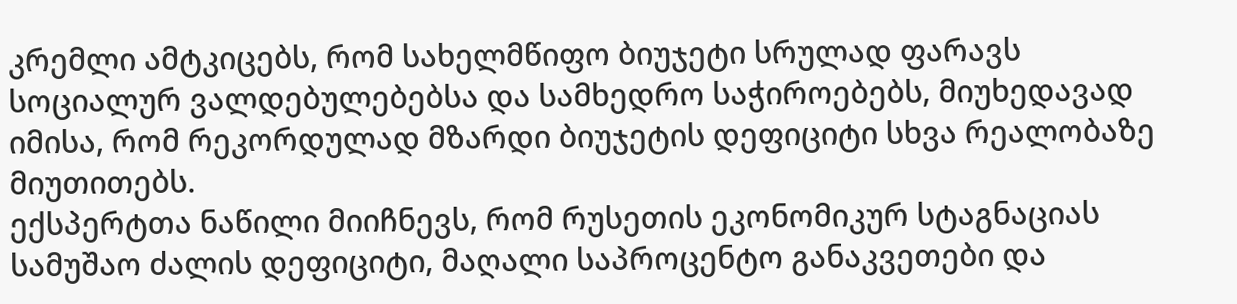კრემლი ამტკიცებს, რომ სახელმწიფო ბიუჯეტი სრულად ფარავს სოციალურ ვალდებულებებსა და სამხედრო საჭიროებებს, მიუხედავად იმისა, რომ რეკორდულად მზარდი ბიუჯეტის დეფიციტი სხვა რეალობაზე მიუთითებს.
ექსპერტთა ნაწილი მიიჩნევს, რომ რუსეთის ეკონომიკურ სტაგნაციას სამუშაო ძალის დეფიციტი, მაღალი საპროცენტო განაკვეთები და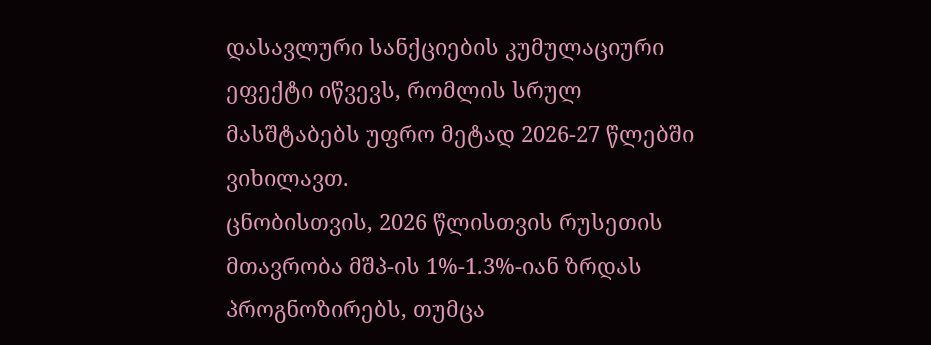დასავლური სანქციების კუმულაციური ეფექტი იწვევს, რომლის სრულ მასშტაბებს უფრო მეტად 2026-27 წლებში ვიხილავთ.
ცნობისთვის, 2026 წლისთვის რუსეთის მთავრობა მშპ-ის 1%-1.3%-იან ზრდას პროგნოზირებს, თუმცა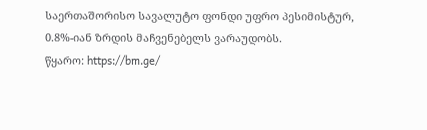საერთაშორისო სავალუტო ფონდი უფრო პესიმისტურ, 0.8%-იან ზრდის მაჩვენებელს ვარაუდობს.
წყარო: https://bm.ge/